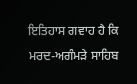ਇਤਿਹਾਸ ਗਵਾਹ ਹੈ ਕਿ ਮਰਦ-ਅਗੰਮੜੇ ਸਾਹਿਬ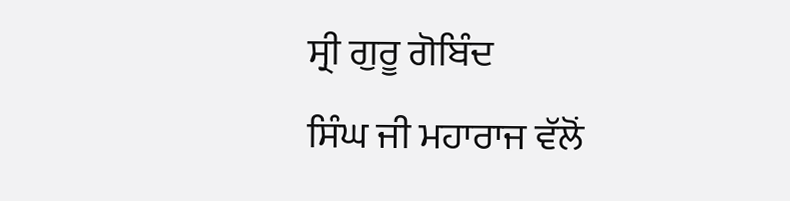ਸ੍ਰੀ ਗੁਰੂ ਗੋਬਿੰਦ
ਸਿੰਘ ਜੀ ਮਹਾਰਾਜ ਵੱਲੋਂ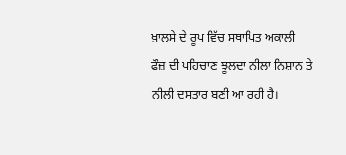ਖ਼ਾਲਸੇ ਦੇ ਰੂਪ ਵਿੱਚ ਸਥਾਪਿਤ ਅਕਾਲੀ
ਫੌਜ਼ ਦੀ ਪਹਿਚਾਣ ਝੂਲਦਾ ਨੀਲਾ ਨਿਸ਼ਾਨ ਤੇ ਨੀਲੀ ਦਸਤਾਰ ਬਣੀ ਆ ਰਹੀ ਹੈ।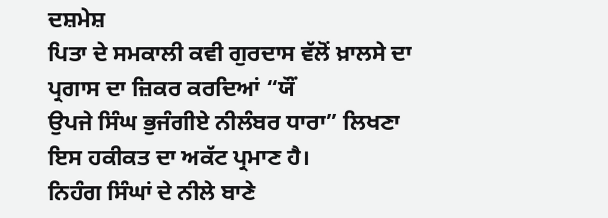ਦਸ਼ਮੇਸ਼
ਪਿਤਾ ਦੇ ਸਮਕਾਲੀ ਕਵੀ ਗੁਰਦਾਸ ਵੱਲੋਂ ਖ਼ਾਲਸੇ ਦਾ ਪ੍ਰਗਾਸ ਦਾ ਜ਼ਿਕਰ ਕਰਦਿਆਂ “ਯੌਂ
ਉਪਜੇ ਸਿੰਘ ਭੁਜੰਗੀਏ ਨੀਲੰਬਰ ਧਾਰਾ” ਲਿਖਣਾ ਇਸ ਹਕੀਕਤ ਦਾ ਅਕੱਟ ਪ੍ਰਮਾਣ ਹੈ।
ਨਿਹੰਗ ਸਿੰਘਾਂ ਦੇ ਨੀਲੇ ਬਾਣੇ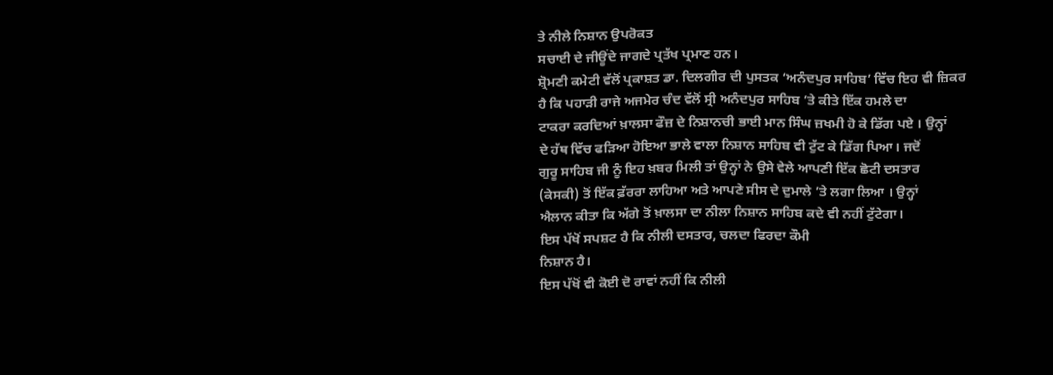ਤੇ ਨੀਲੇ ਨਿਸ਼ਾਨ ਉਪਰੋਕਤ
ਸਚਾਈ ਦੇ ਜੀਊਂਦੇ ਜਾਗਦੇ ਪ੍ਰਤੱਖ ਪ੍ਰਮਾਣ ਹਨ।
ਸ਼੍ਰੋਮਣੀ ਕਮੇਟੀ ਵੱਲੋਂ ਪ੍ਰਕਾਸ਼ਤ ਡਾ. ਦਿਲਗੀਰ ਦੀ ਪੁਸਤਕ ‘ਅਨੰਦਪੁਰ ਸਾਹਿਬ’ ਵਿੱਚ ਇਹ ਵੀ ਜ਼ਿਕਰ
ਹੈ ਕਿ ਪਹਾੜੀ ਰਾਜੇ ਅਜਮੇਰ ਚੰਦ ਵੱਲੋਂ ਸ੍ਰੀ ਅਨੰਦਪੁਰ ਸਾਹਿਬ ’ਤੇ ਕੀਤੇ ਇੱਕ ਹਮਲੇ ਦਾ
ਟਾਕਰਾ ਕਰਦਿਆਂ ਖ਼ਾਲਸਾ ਫੌਜ਼ ਦੇ ਨਿਸ਼ਾਨਚੀ ਭਾਈ ਮਾਨ ਸਿੰਘ ਜ਼ਖਮੀ ਹੋ ਕੇ ਡਿੱਗ ਪਏ । ਉਨ੍ਹਾਂ
ਦੇ ਹੱਥ ਵਿੱਚ ਫੜਿਆ ਹੋਇਆ ਭਾਲੇ ਵਾਲਾ ਨਿਸ਼ਾਨ ਸਾਹਿਬ ਵੀ ਟੁੱਟ ਕੇ ਡਿੱਗ ਪਿਆ। ਜਦੋਂ
ਗੁਰੂ ਸਾਹਿਬ ਜੀ ਨੂੰ ਇਹ ਖ਼ਬਰ ਮਿਲੀ ਤਾਂ ਉਨ੍ਹਾਂ ਨੇ ਉਸੇ ਵੇਲੇ ਆਪਣੀ ਇੱਕ ਛੋਟੀ ਦਸਤਾਰ
(ਕੇਸਕੀ) ਤੋਂ ਇੱਕ ਫ਼ੱਰਰਾ ਲਾਹਿਆ ਅਤੇ ਆਪਣੇ ਸੀਸ ਦੇ ਦੁਮਾਲੇ ’ਤੇ ਲਗਾ ਲਿਆ । ਉਨ੍ਹਾਂ
ਐਲਾਨ ਕੀਤਾ ਕਿ ਅੱਗੇ ਤੋਂ ਖ਼ਾਲਸਾ ਦਾ ਨੀਲਾ ਨਿਸ਼ਾਨ ਸਾਹਿਬ ਕਦੇ ਵੀ ਨਹੀਂ ਟੁੱਟੇਗਾ।
ਇਸ ਪੱਖੋਂ ਸਪਸ਼ਟ ਹੈ ਕਿ ਨੀਲੀ ਦਸਤਾਰ, ਚਲਦਾ ਫਿਰਦਾ ਕੌਮੀ
ਨਿਸ਼ਾਨ ਹੈ।
ਇਸ ਪੱਖੋਂ ਵੀ ਕੋਈ ਦੋ ਰਾਵਾਂ ਨਹੀਂ ਕਿ ਨੀਲੀ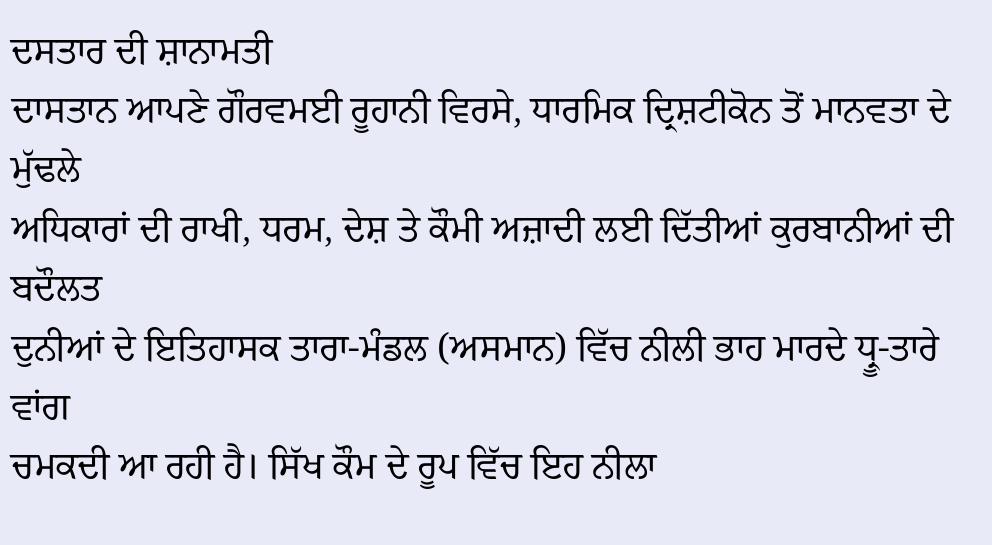ਦਸਤਾਰ ਦੀ ਸ਼ਾਨਾਮਤੀ
ਦਾਸਤਾਨ ਆਪਣੇ ਗੌਰਵਮਈ ਰੂਹਾਨੀ ਵਿਰਸੇ, ਧਾਰਮਿਕ ਦ੍ਰਿਸ਼ਟੀਕੋਨ ਤੋਂ ਮਾਨਵਤਾ ਦੇ ਮੁੱਢਲੇ
ਅਧਿਕਾਰਾਂ ਦੀ ਰਾਖੀ, ਧਰਮ, ਦੇਸ਼ ਤੇ ਕੌਮੀ ਅਜ਼ਾਦੀ ਲਈ ਦਿੱਤੀਆਂ ਕੁਰਬਾਨੀਆਂ ਦੀ ਬਦੌਲਤ
ਦੁਨੀਆਂ ਦੇ ਇਤਿਹਾਸਕ ਤਾਰਾ-ਮੰਡਲ (ਅਸਮਾਨ) ਵਿੱਚ ਨੀਲੀ ਭਾਹ ਮਾਰਦੇ ਧ੍ਰੂ-ਤਾਰੇ ਵਾਂਗ
ਚਮਕਦੀ ਆ ਰਹੀ ਹੈ। ਸਿੱਖ ਕੌਮ ਦੇ ਰੂਪ ਵਿੱਚ ਇਹ ਨੀਲਾ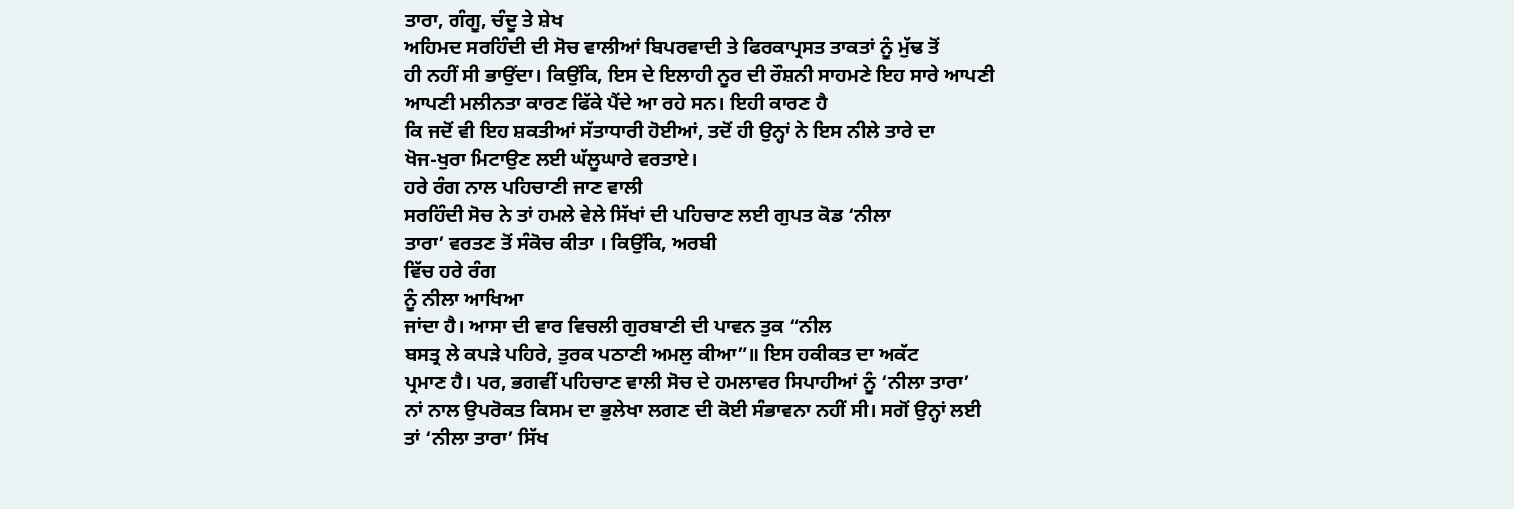ਤਾਰਾ, ਗੰਗੂ, ਚੰਦੂ ਤੇ ਸ਼ੇਖ
ਅਹਿਮਦ ਸਰਹਿੰਦੀ ਦੀ ਸੋਚ ਵਾਲੀਆਂ ਬਿਪਰਵਾਦੀ ਤੇ ਫਿਰਕਾਪ੍ਰਸਤ ਤਾਕਤਾਂ ਨੂੰ ਮੁੱਢ ਤੋਂ
ਹੀ ਨਹੀਂ ਸੀ ਭਾਉਂਦਾ। ਕਿਉਂਕਿ, ਇਸ ਦੇ ਇਲਾਹੀ ਨੂਰ ਦੀ ਰੌਸ਼ਨੀ ਸਾਹਮਣੇ ਇਹ ਸਾਰੇ ਆਪਣੀ
ਆਪਣੀ ਮਲੀਨਤਾ ਕਾਰਣ ਫਿੱਕੇ ਪੈਂਦੇ ਆ ਰਹੇ ਸਨ। ਇਹੀ ਕਾਰਣ ਹੈ
ਕਿ ਜਦੋਂ ਵੀ ਇਹ ਸ਼ਕਤੀਆਂ ਸੱਤਾਧਾਰੀ ਹੋਈਆਂ, ਤਦੋਂ ਹੀ ਉਨ੍ਹਾਂ ਨੇ ਇਸ ਨੀਲੇ ਤਾਰੇ ਦਾ
ਖੋਜ-ਖੁਰਾ ਮਿਟਾਉਣ ਲਈ ਘੱਲੂਘਾਰੇ ਵਰਤਾਏ।
ਹਰੇ ਰੰਗ ਨਾਲ ਪਹਿਚਾਣੀ ਜਾਣ ਵਾਲੀ
ਸਰਹਿੰਦੀ ਸੋਚ ਨੇ ਤਾਂ ਹਮਲੇ ਵੇਲੇ ਸਿੱਖਾਂ ਦੀ ਪਹਿਚਾਣ ਲਈ ਗੁਪਤ ਕੋਡ ‘ਨੀਲਾ
ਤਾਰਾ’ ਵਰਤਣ ਤੋਂ ਸੰਕੋਚ ਕੀਤਾ । ਕਿਉਂਕਿ, ਅਰਬੀ
ਵਿੱਚ ਹਰੇ ਰੰਗ
ਨੂੰ ਨੀਲਾ ਆਖਿਆ
ਜਾਂਦਾ ਹੈ। ਆਸਾ ਦੀ ਵਾਰ ਵਿਚਲੀ ਗੁਰਬਾਣੀ ਦੀ ਪਾਵਨ ਤੁਕ “ਨੀਲ
ਬਸਤ੍ਰ ਲੇ ਕਪੜੇ ਪਹਿਰੇ, ਤੁਰਕ ਪਠਾਣੀ ਅਮਲੁ ਕੀਆ”॥ ਇਸ ਹਕੀਕਤ ਦਾ ਅਕੱਟ
ਪ੍ਰਮਾਣ ਹੈ। ਪਰ, ਭਗਵੀਂ ਪਹਿਚਾਣ ਵਾਲੀ ਸੋਚ ਦੇ ਹਮਲਾਵਰ ਸਿਪਾਹੀਆਂ ਨੂੰ ‘ਨੀਲਾ ਤਾਰਾ’
ਨਾਂ ਨਾਲ ਉਪਰੋਕਤ ਕਿਸਮ ਦਾ ਭੁਲੇਖਾ ਲਗਣ ਦੀ ਕੋਈ ਸੰਭਾਵਨਾ ਨਹੀਂ ਸੀ। ਸਗੋਂ ਉਨ੍ਹਾਂ ਲਈ
ਤਾਂ ‘ਨੀਲਾ ਤਾਰਾ’ ਸਿੱਖ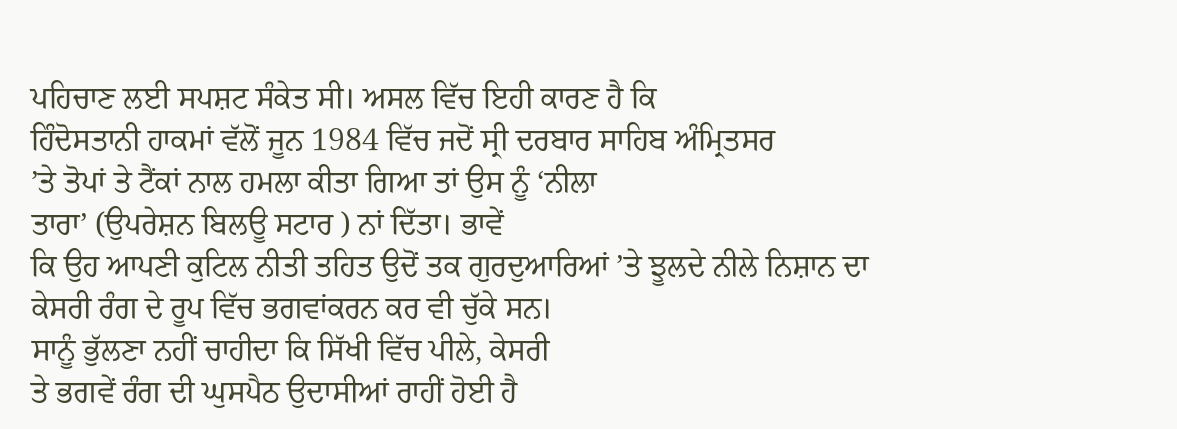ਪਹਿਚਾਣ ਲਈ ਸਪਸ਼ਟ ਸੰਕੇਤ ਸੀ। ਅਸਲ ਵਿੱਚ ਇਹੀ ਕਾਰਣ ਹੈ ਕਿ
ਹਿੰਦੋਸਤਾਨੀ ਹਾਕਮਾਂ ਵੱਲੋਂ ਜੂਨ 1984 ਵਿੱਚ ਜਦੋਂ ਸ੍ਰੀ ਦਰਬਾਰ ਸਾਹਿਬ ਅੰਮ੍ਰਿਤਸਰ
’ਤੇ ਤੋਪਾਂ ਤੇ ਟੈਂਕਾਂ ਨਾਲ ਹਮਲਾ ਕੀਤਾ ਗਿਆ ਤਾਂ ਉਸ ਨੂੰ ‘ਨੀਲਾ
ਤਾਰਾ’ (ਉਪਰੇਸ਼ਨ ਬਿਲਊ ਸਟਾਰ ) ਨਾਂ ਦਿੱਤਾ। ਭਾਵੇਂ
ਕਿ ਉਹ ਆਪਣੀ ਕੁਟਿਲ ਨੀਤੀ ਤਹਿਤ ਉਦੋਂ ਤਕ ਗੁਰਦੁਆਰਿਆਂ ’ਤੇ ਝੂਲਦੇ ਨੀਲੇ ਨਿਸ਼ਾਨ ਦਾ
ਕੇਸਰੀ ਰੰਗ ਦੇ ਰੂਪ ਵਿੱਚ ਭਗਵਾਂਕਰਨ ਕਰ ਵੀ ਚੁੱਕੇ ਸਨ।
ਸਾਨੂੰ ਭੁੱਲਣਾ ਨਹੀਂ ਚਾਹੀਦਾ ਕਿ ਸਿੱਖੀ ਵਿੱਚ ਪੀਲੇ, ਕੇਸਰੀ
ਤੇ ਭਗਵੇਂ ਰੰਗ ਦੀ ਘੁਸਪੈਠ ਉਦਾਸੀਆਂ ਰਾਹੀਂ ਹੋਈ ਹੈ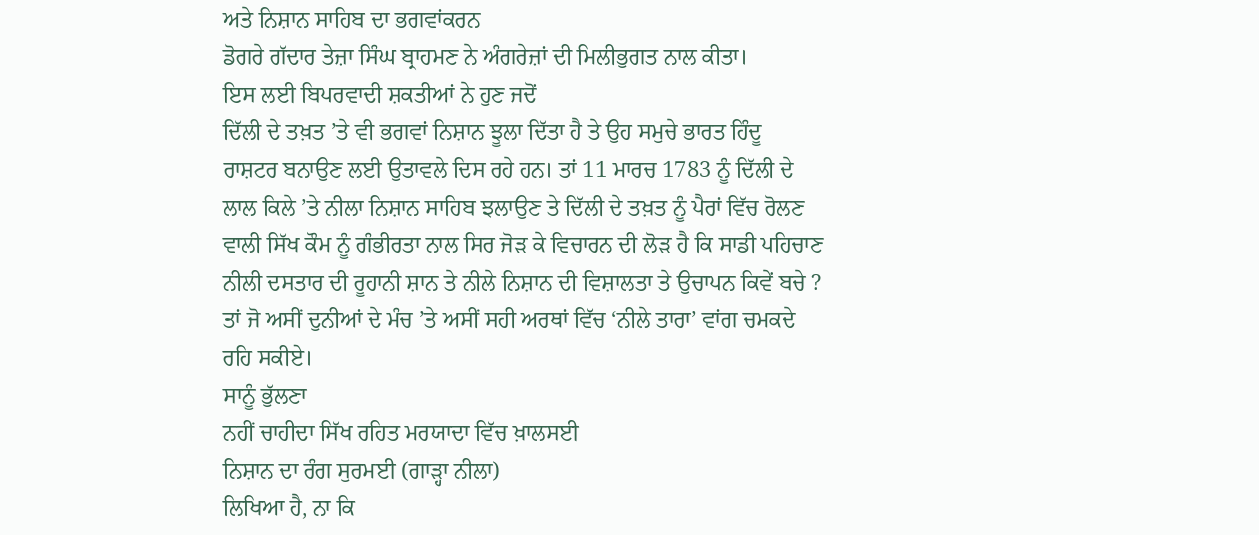ਅਤੇ ਨਿਸ਼ਾਨ ਸਾਹਿਬ ਦਾ ਭਗਵਾਂਕਰਨ
ਡੋਗਰੇ ਗੱਦਾਰ ਤੇਜ਼ਾ ਸਿੰਘ ਬ੍ਰਾਹਮਣ ਨੇ ਅੰਗਰੇਜ਼ਾਂ ਦੀ ਮਿਲੀਭੁਗਤ ਨਾਲ ਕੀਤਾ।
ਇਸ ਲਈ ਬਿਪਰਵਾਦੀ ਸ਼ਕਤੀਆਂ ਨੇ ਹੁਣ ਜਦੋਂ
ਦਿੱਲੀ ਦੇ ਤਖ਼ਤ ’ਤੇ ਵੀ ਭਗਵਾਂ ਨਿਸ਼ਾਨ ਝੂਲਾ ਦਿੱਤਾ ਹੈ ਤੇ ਉਹ ਸਮੁਚੇ ਭਾਰਤ ਹਿੰਦੂ
ਰਾਸ਼ਟਰ ਬਨਾਉਣ ਲਈ ਉਤਾਵਲੇ ਦਿਸ ਰਹੇ ਹਨ। ਤਾਂ 11 ਮਾਰਚ 1783 ਨੂੰ ਦਿੱਲੀ ਦੇ
ਲਾਲ ਕਿਲੇ ’ਤੇ ਨੀਲਾ ਨਿਸ਼ਾਨ ਸਾਹਿਬ ਝਲਾਉਣ ਤੇ ਦਿੱਲੀ ਦੇ ਤਖ਼ਤ ਨੂੰ ਪੈਰਾਂ ਵਿੱਚ ਰੋਲਣ
ਵਾਲੀ ਸਿੱਖ ਕੌਮ ਨੂੰ ਗੰਭੀਰਤਾ ਨਾਲ ਸਿਰ ਜੋੜ ਕੇ ਵਿਚਾਰਨ ਦੀ ਲੋੜ ਹੈ ਕਿ ਸਾਡੀ ਪਹਿਚਾਣ
ਨੀਲੀ ਦਸਤਾਰ ਦੀ ਰੂਹਾਨੀ ਸ਼ਾਨ ਤੇ ਨੀਲੇ ਨਿਸ਼ਾਨ ਦੀ ਵਿਸ਼ਾਲਤਾ ਤੇ ਉਚਾਪਨ ਕਿਵੇਂ ਬਚੇ ?
ਤਾਂ ਜੋ ਅਸੀਂ ਦੁਨੀਆਂ ਦੇ ਮੰਚ ’ਤੇ ਅਸੀਂ ਸਹੀ ਅਰਥਾਂ ਵਿੱਚ ‘ਨੀਲੇ ਤਾਰਾ’ ਵਾਂਗ ਚਮਕਦੇ
ਰਹਿ ਸਕੀਏ।
ਸਾਨੂੰ ਭੁੱਲਣਾ
ਨਹੀਂ ਚਾਹੀਦਾ ਸਿੱਖ ਰਹਿਤ ਮਰਯਾਦਾ ਵਿੱਚ ਖ਼ਾਲਸਈ
ਨਿਸ਼ਾਨ ਦਾ ਰੰਗ ਸੁਰਮਈ (ਗਾੜ੍ਹਾ ਨੀਲਾ)
ਲਿਖਿਆ ਹੈ, ਨਾ ਕਿ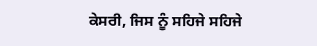ਕੇਸਰੀ, ਜਿਸ ਨੂੰ ਸਹਿਜੇ ਸਹਿਜੇ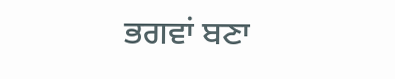ਭਗਵਾਂ ਬਣਾ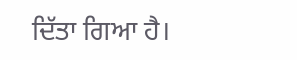ਦਿੱਤਾ ਗਿਆ ਹੈ।